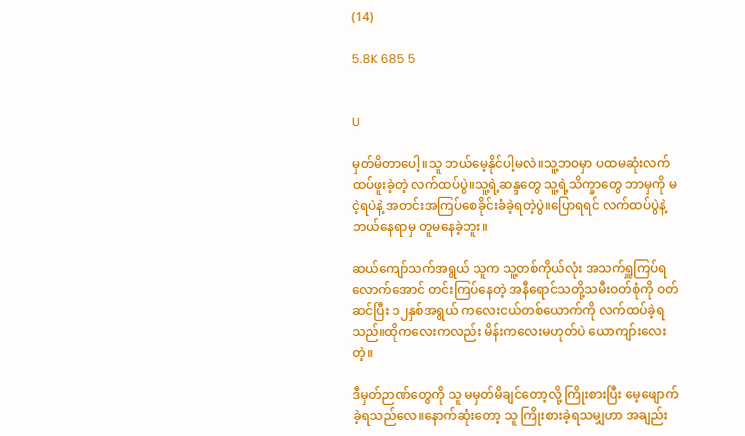(14)

5.8K 685 5


U

မှတ်မိတာပေါ့။သူ ဘယ်မေ့နိုင်ပါ့မလဲ။သူ့ဘဝမှာ ပထမဆုံးလက်ထပ်ဖူးခဲ့တဲ့ လက်ထပ်ပွဲ။သူ့ရဲ့ဆန္ဒတွေ သူ့ရဲ့သိက္ခာတွေ ဘာမှကို မငဲ့ရပဲနဲ့ အတင်းအကြပ်စေခိုင်းခံခဲ့ရတဲ့ပွဲ။ပြောရရင် လက်ထပ်ပွဲနဲ့ ဘယ်နေရာမှ တူမနေခဲ့ဘူး။

ဆယ်ကျော်သက်အရွယ် သူက သူ့တစ်ကိုယ်လုံး အသက်ရှူကြပ်ရလောက်အောင် တင်းကြပ်နေတဲ့ အနီရောင်သတို့သမီးဝတ်စုံကို ဝတ်ဆင်ပြီး ၁၂နှစ်အရွယ် ကလေးငယ်တစ်ယောက်ကို လက်ထပ်ခဲ့ရသည်။ထိုကလေးကလည်း မိန်းကလေးမဟုတ်ပဲ ယောကျာ်းလေးတဲ့။

ဒီမှတ်ဉာဏ်တွေကို သူ မမှတ်မိချင်တော့လို့ ကြိုးစားပြီး မေ့ဖျောက်ခဲ့ရသည်လေ။နောက်ဆုံးတော့ သူ ကြိုးစားခဲ့ရသမျှဟာ အချည်း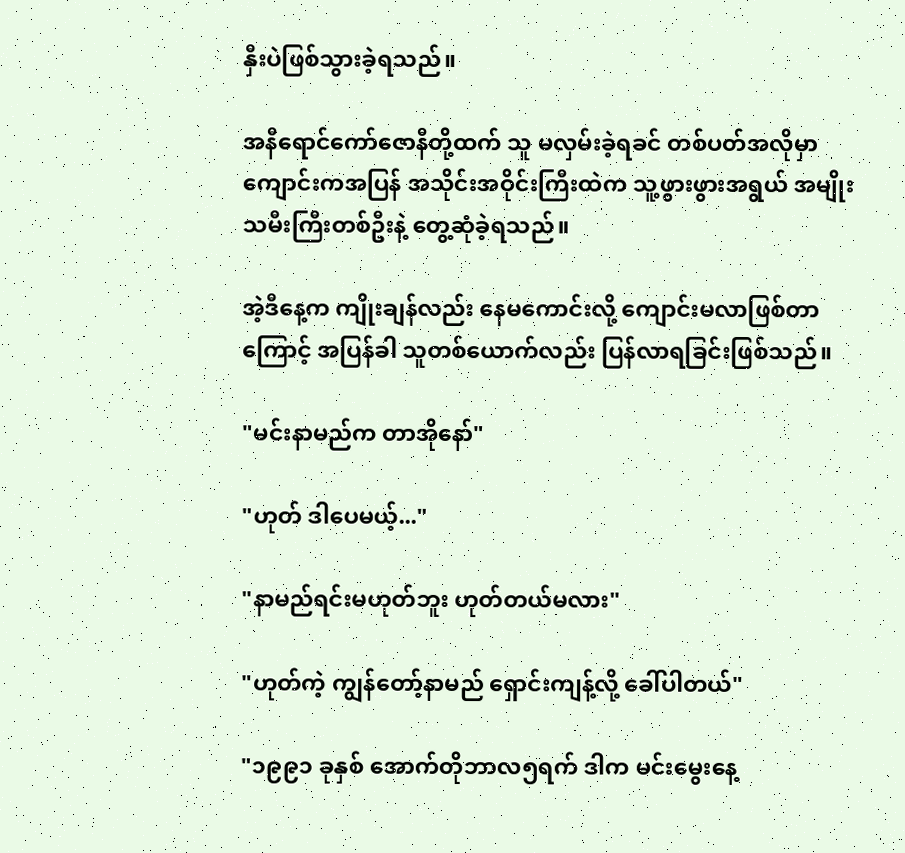နှီးပဲဖြစ်သွားခဲ့ရသည်။

အနီရောင်ကော်ဇောနီတို့ထက် သူ မလှမ်းခဲ့ရခင် တစ်ပတ်အလိုမှာ ကျောင်းကအပြန် အသိုင်းအဝိုင်းကြီးထဲက သူ့ဖွားဖွားအရွယ် အမျိုးသမီးကြီးတစ်ဦးနဲ့ တွေ့ဆုံခဲ့ရသည်။

အဲ့ဒီနေ့က ကျိုးချန်လည်း နေမကောင်းလို့ ကျောင်းမလာဖြစ်တာကြောင့် အပြန်ခါ သူတစ်ယောက်လည်း ပြန်လာရခြင်းဖြစ်သည်။

"မင်းနာမည်က တာအိုနော်"

"ဟုတ် ဒါပေမယ့်..."

"နာမည်ရင်းမဟုတ်ဘူး ဟုတ်တယ်မလား"

"ဟုတ်ကဲ့ ကျွန်တော့်နာမည် ရှောင်းကျန့်လို့ ခေါ်ပါတယ်"

"၁၉၉၁ ခုနှစ် အောက်တိုဘာလ၅ရက် ဒါက မင်းမွေးနေ့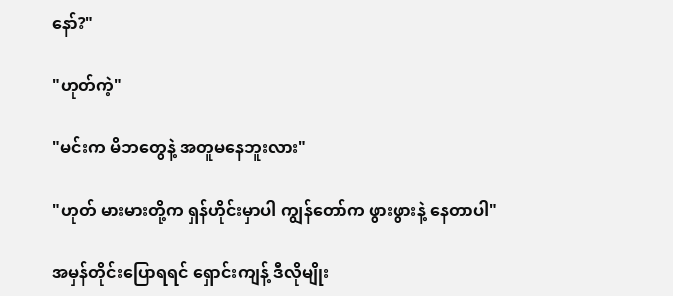နော်?"

"ဟုတ်ကဲ့"

"မင်းက မိဘတွေနဲ့ အတူမနေဘူးလား"

"ဟုတ် မားမားတို့က ရှန်ဟိုင်းမှာပါ ကျွန်တော်က ဖွားဖွားနဲ့ နေတာပါ"

အမှန်တိုင်းပြောရရင် ရှောင်းကျန့် ဒီလိုမျိုး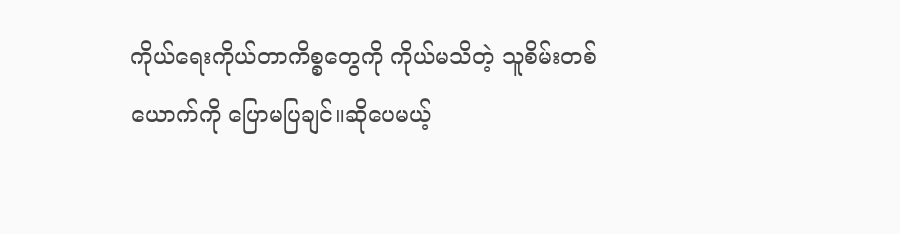ကိုယ်ရေးကိုယ်တာကိစ္စတွေကို ကိုယ်မသိတဲ့ သူစိမ်းတစ်ယောက်ကို ပြောမပြချင်။ဆိုပေမယ့်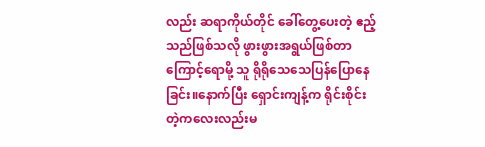လည်း ဆရာကိုယ်တိုင် ခေါ်တွေ့ပေးတဲ့ ဧည့်သည်ဖြစ်သလို ဖွားဖွားအရွယ်ဖြစ်တာကြောင့်ရောမို့ သူ ရိုရိုသေသေပြန်ပြောနေခြင်း။နောက်ပြီး ရှောင်းကျန့်က ရိုင်းစိုင်းတဲ့ကလေးလည်းမ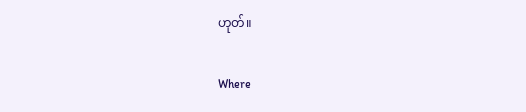ဟုတ်။

Where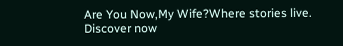Are You Now,My Wife?Where stories live. Discover now